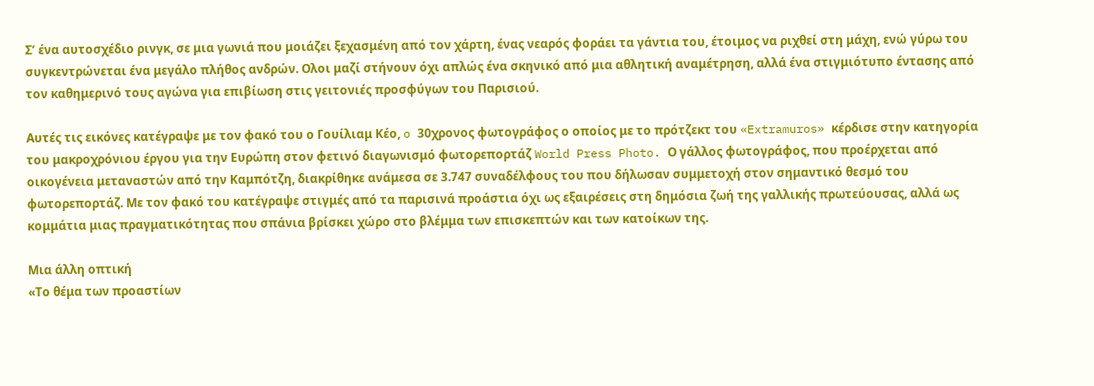Σ’ ένα αυτοσχέδιο ρινγκ, σε μια γωνιά που μοιάζει ξεχασμένη από τον χάρτη, ένας νεαρός φοράει τα γάντια του, έτοιμος να ριχθεί στη μάχη, ενώ γύρω του συγκεντρώνεται ένα μεγάλο πλήθος ανδρών. Ολοι μαζί στήνουν όχι απλώς ένα σκηνικό από μια αθλητική αναμέτρηση, αλλά ένα στιγμιότυπο έντασης από τον καθημερινό τους αγώνα για επιβίωση στις γειτονιές προσφύγων του Παρισιού.

Αυτές τις εικόνες κατέγραψε με τον φακό του ο Γουίλιαμ Κέο, o 30χρονος φωτογράφος ο οποίος με το πρότζεκτ του «Extramuros» κέρδισε στην κατηγορία του μακροχρόνιου έργου για την Ευρώπη στον φετινό διαγωνισμό φωτορεπορτάζ World Press Photo. Ο γάλλος φωτογράφος, που προέρχεται από οικογένεια μεταναστών από την Καμπότζη, διακρίθηκε ανάμεσα σε 3.747 συναδέλφους του που δήλωσαν συμμετοχή στον σημαντικό θεσμό του φωτορεπορτάζ. Με τον φακό του κατέγραψε στιγμές από τα παρισινά προάστια όχι ως εξαιρέσεις στη δημόσια ζωή της γαλλικής πρωτεύουσας, αλλά ως κομμάτια μιας πραγματικότητας που σπάνια βρίσκει χώρο στο βλέμμα των επισκεπτών και των κατοίκων της.

Μια άλλη οπτική
«Το θέμα των προαστίων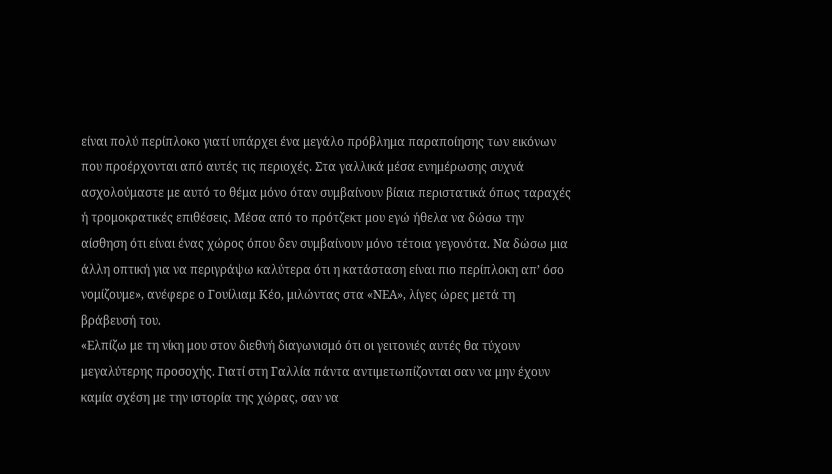είναι πολύ περίπλοκο γιατί υπάρχει ένα μεγάλο πρόβλημα παραποίησης των εικόνων που προέρχονται από αυτές τις περιοχές. Στα γαλλικά μέσα ενημέρωσης συχνά ασχολούμαστε με αυτό το θέμα μόνο όταν συμβαίνουν βίαια περιστατικά όπως ταραχές ή τρομοκρατικές επιθέσεις. Μέσα από το πρότζεκτ μου εγώ ήθελα να δώσω την αίσθηση ότι είναι ένας χώρος όπου δεν συμβαίνουν μόνο τέτοια γεγονότα. Να δώσω μια άλλη οπτική για να περιγράψω καλύτερα ότι η κατάσταση είναι πιο περίπλοκη απ’ όσο νομίζουμε», ανέφερε ο Γουίλιαμ Κέο, μιλώντας στα «ΝΕΑ», λίγες ώρες μετά τη βράβευσή του.
«Ελπίζω με τη νίκη μου στον διεθνή διαγωνισμό ότι οι γειτονιές αυτές θα τύχουν μεγαλύτερης προσοχής. Γιατί στη Γαλλία πάντα αντιμετωπίζονται σαν να μην έχουν καμία σχέση με την ιστορία της χώρας, σαν να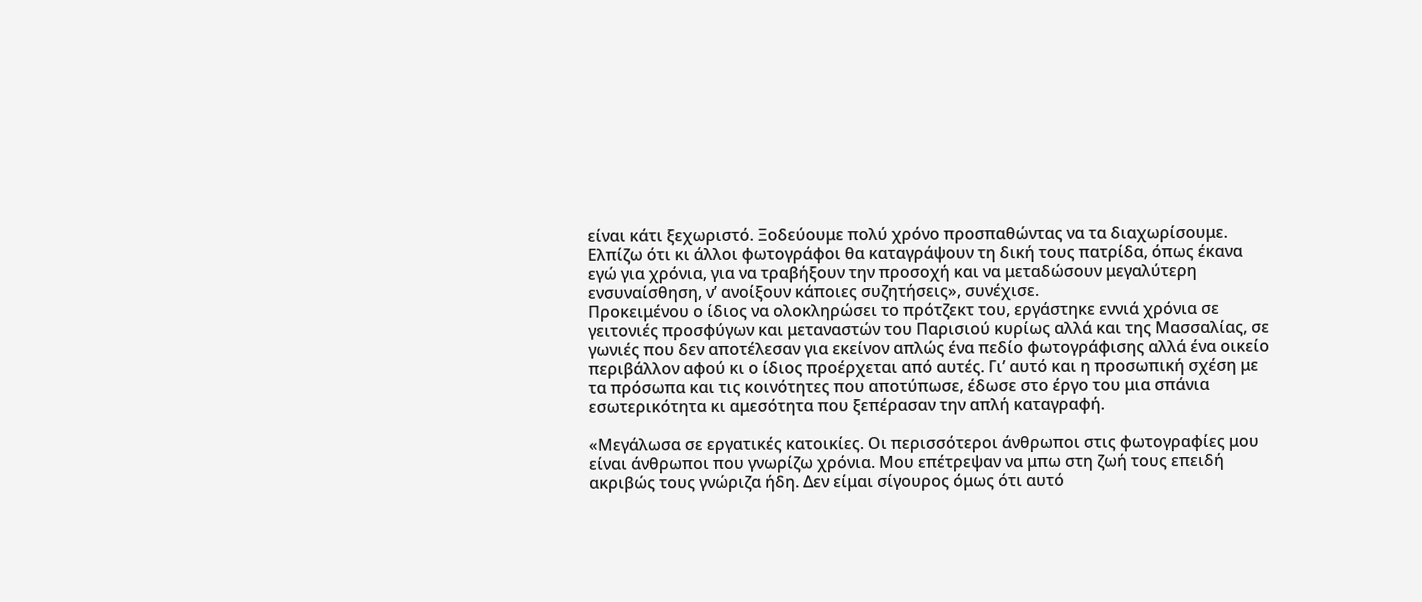είναι κάτι ξεχωριστό. Ξοδεύουμε πολύ χρόνο προσπαθώντας να τα διαχωρίσουμε. Ελπίζω ότι κι άλλοι φωτογράφοι θα καταγράψουν τη δική τους πατρίδα, όπως έκανα εγώ για χρόνια, για να τραβήξουν την προσοχή και να μεταδώσουν μεγαλύτερη ενσυναίσθηση, ν’ ανοίξουν κάποιες συζητήσεις», συνέχισε.
Προκειμένου ο ίδιος να ολοκληρώσει το πρότζεκτ του, εργάστηκε εννιά χρόνια σε γειτονιές προσφύγων και μεταναστών του Παρισιού κυρίως αλλά και της Μασσαλίας, σε γωνιές που δεν αποτέλεσαν για εκείνον απλώς ένα πεδίο φωτογράφισης αλλά ένα οικείο περιβάλλον αφού κι ο ίδιος προέρχεται από αυτές. Γι’ αυτό και η προσωπική σχέση με τα πρόσωπα και τις κοινότητες που αποτύπωσε, έδωσε στο έργο του μια σπάνια εσωτερικότητα κι αμεσότητα που ξεπέρασαν την απλή καταγραφή.

«Μεγάλωσα σε εργατικές κατοικίες. Οι περισσότεροι άνθρωποι στις φωτογραφίες μου είναι άνθρωποι που γνωρίζω χρόνια. Μου επέτρεψαν να μπω στη ζωή τους επειδή ακριβώς τους γνώριζα ήδη. Δεν είμαι σίγουρος όμως ότι αυτό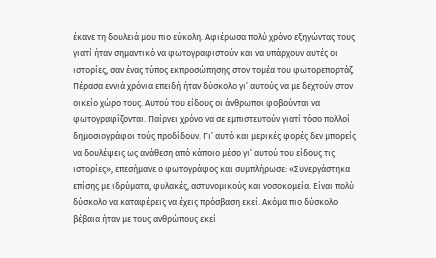έκανε τη δουλειά μου πιο εύκολη. Αφιέρωσα πολύ χρόνο εξηγώντας τους γιατί ήταν σημαντικό να φωτογραφιστούν και να υπάρχουν αυτές οι ιστορίες, σαν ένας τύπος εκπροσώπησης στον τομέα του φωτορεπορτάζ. Πέρασα εννιά χρόνια επειδή ήταν δύσκολο γι’ αυτούς να με δεχτούν στον οικείο χώρο τους. Αυτού του είδους οι άνθρωποι φοβούνται να φωτογραφίζονται. Παίρνει χρόνο να σε εμπιστευτούν γιατί τόσο πολλοί δημοσιογράφοι τούς προδίδουν. Γι’ αυτό και μερικές φορές δεν μπορείς να δουλέψεις ως ανάθεση από κάποιο μέσο γι’ αυτού του είδους τις ιστορίες», επεσήμανε ο φωτογράφος και συμπλήρωσε: «Συνεργάστηκα επίσης με ιδρύματα, φυλακές, αστυνομικούς και νοσοκομεία. Είναι πολύ δύσκολο να καταφέρεις να έχεις πρόσβαση εκεί. Ακόμα πιο δύσκολο βέβαια ήταν με τους ανθρώπους εκεί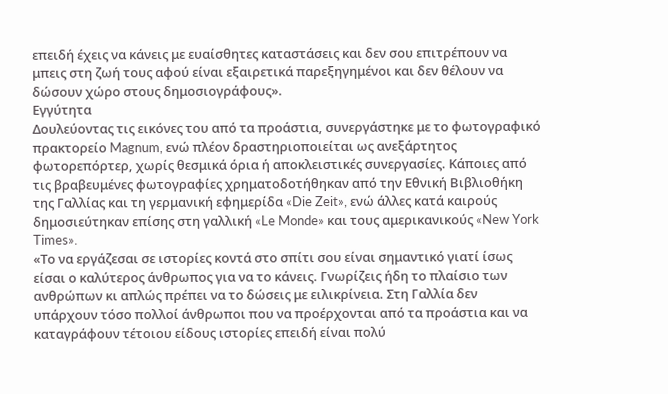επειδή έχεις να κάνεις με ευαίσθητες καταστάσεις και δεν σου επιτρέπουν να μπεις στη ζωή τους αφού είναι εξαιρετικά παρεξηγημένοι και δεν θέλουν να δώσουν χώρο στους δημοσιογράφους».
Εγγύτητα
Δουλεύοντας τις εικόνες του από τα προάστια, συνεργάστηκε με το φωτογραφικό πρακτορείο Magnum, ενώ πλέον δραστηριοποιείται ως ανεξάρτητος φωτορεπόρτερ, χωρίς θεσμικά όρια ή αποκλειστικές συνεργασίες. Κάποιες από τις βραβευμένες φωτογραφίες χρηματοδοτήθηκαν από την Εθνική Βιβλιοθήκη της Γαλλίας και τη γερμανική εφημερίδα «Die Zeit», ενώ άλλες κατά καιρούς δημοσιεύτηκαν επίσης στη γαλλική «Le Monde» και τους αμερικανικούς «New York Times».
«Το να εργάζεσαι σε ιστορίες κοντά στο σπίτι σου είναι σημαντικό γιατί ίσως είσαι ο καλύτερος άνθρωπος για να το κάνεις. Γνωρίζεις ήδη το πλαίσιο των ανθρώπων κι απλώς πρέπει να το δώσεις με ειλικρίνεια. Στη Γαλλία δεν υπάρχουν τόσο πολλοί άνθρωποι που να προέρχονται από τα προάστια και να καταγράφουν τέτοιου είδους ιστορίες επειδή είναι πολύ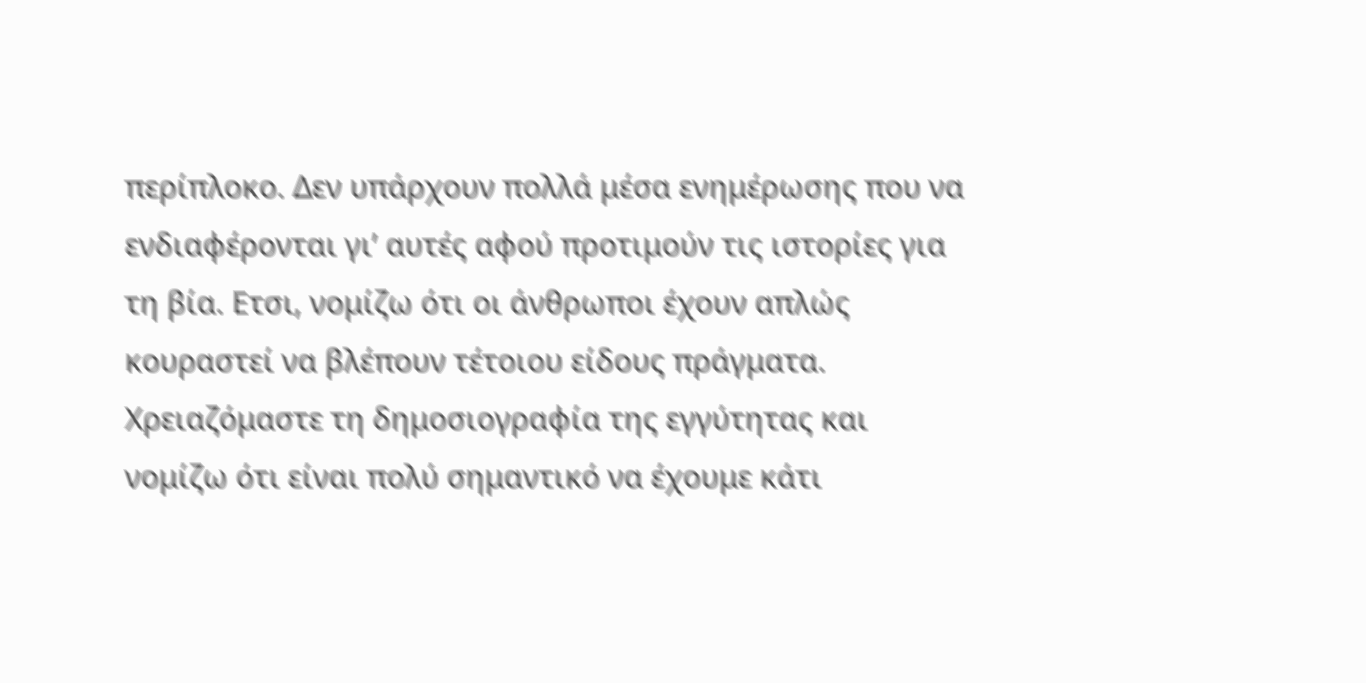περίπλοκο. Δεν υπάρχουν πολλά μέσα ενημέρωσης που να ενδιαφέρονται γι’ αυτές αφού προτιμούν τις ιστορίες για τη βία. Ετσι, νομίζω ότι οι άνθρωποι έχουν απλώς κουραστεί να βλέπουν τέτοιου είδους πράγματα. Χρειαζόμαστε τη δημοσιογραφία της εγγύτητας και νομίζω ότι είναι πολύ σημαντικό να έχουμε κάτι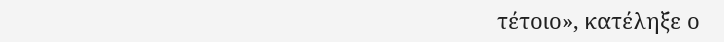τέτοιο», κατέληξε ο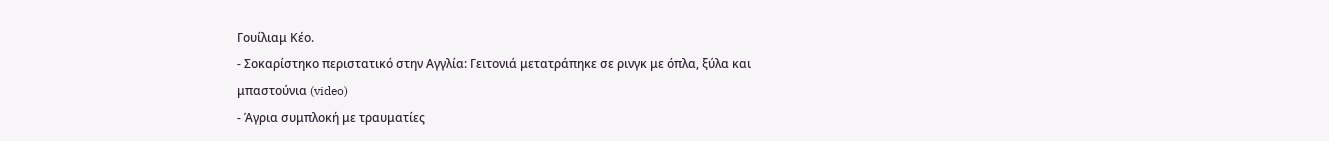Γουίλιαμ Κέο.
- Σοκαρίστηκο περιστατικό στην Αγγλία: Γειτονιά μετατράπηκε σε ρινγκ με όπλα, ξύλα και μπαστούνια (video)
- Άγρια συμπλοκή με τραυματίες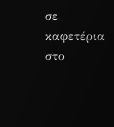σε καφετέρια στο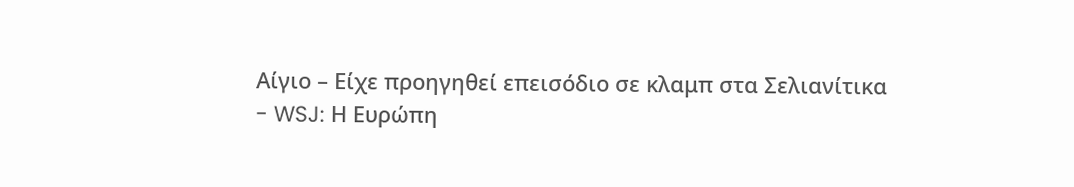Αίγιο – Είχε προηγηθεί επεισόδιο σε κλαμπ στα Σελιανίτικα
- WSJ: Η Ευρώπη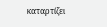καταρτίζει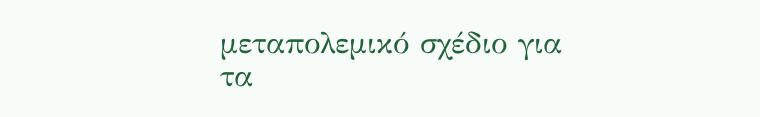μεταπολεμικό σχέδιο για τα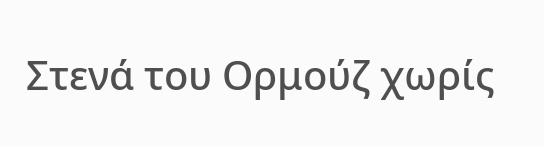Στενά του Ορμούζ χωρίς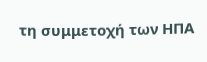τη συμμετοχή των ΗΠΑ